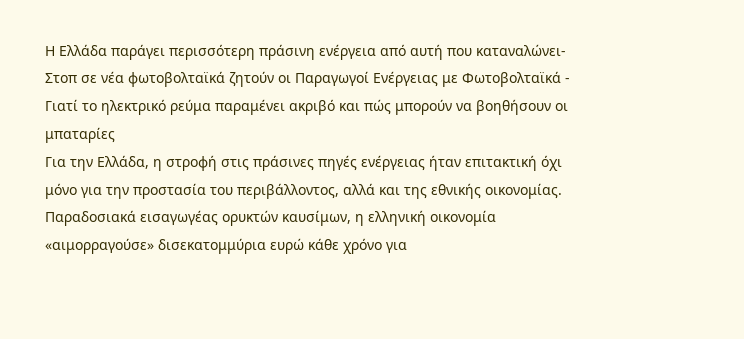Η Ελλάδα παράγει περισσότερη πράσινη ενέργεια από αυτή που καταναλώνει- Στοπ σε νέα φωτοβολταϊκά ζητούν οι Παραγωγοί Ενέργειας με Φωτοβολταϊκά - Γιατί το ηλεκτρικό ρεύμα παραμένει ακριβό και πώς μπορούν να βοηθήσουν οι μπαταρίες
Για την Ελλάδα, η στροφή στις πράσινες πηγές ενέργειας ήταν επιτακτική όχι μόνο για την προστασία του περιβάλλοντος, αλλά και της εθνικής οικονομίας.
Παραδοσιακά εισαγωγέας ορυκτών καυσίμων, η ελληνική οικονομία «αιμορραγούσε» δισεκατομμύρια ευρώ κάθε χρόνο για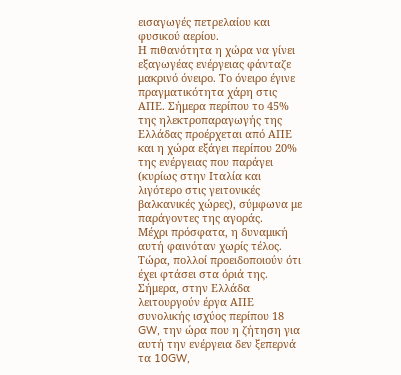εισαγωγές πετρελαίου και φυσικού αερίου.
Η πιθανότητα η χώρα να γίνει εξαγωγέας ενέργειας φάνταζε μακρινό όνειρο. Το όνειρο έγινε πραγματικότητα χάρη στις ΑΠΕ. Σήμερα περίπου το 45% της ηλεκτροπαραγωγής της Ελλάδας προέρχεται από ΑΠΕ και η χώρα εξάγει περίπου 20% της ενέργειας που παράγει (κυρίως στην Ιταλία και λιγότερο στις γειτονικές βαλκανικές χώρες), σύμφωνα με παράγοντες της αγοράς.
Μέχρι πρόσφατα, η δυναμική αυτή φαινόταν χωρίς τέλος.
Τώρα, πολλοί προειδοποιούν ότι έχει φτάσει στα όριά της.
Σήμερα, στην Ελλάδα λειτουργούν έργα ΑΠΕ συνολικής ισχύος περίπου 18 GW, την ώρα που η ζήτηση για αυτή την ενέργεια δεν ξεπερνά τα 10GW,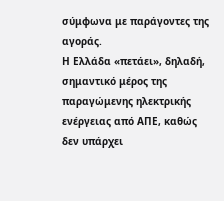σύμφωνα με παράγοντες της αγοράς.
Η Ελλάδα «πετάει», δηλαδή, σημαντικό μέρος της παραγώμενης ηλεκτρικής ενέργειας από ΑΠΕ, καθώς δεν υπάρχει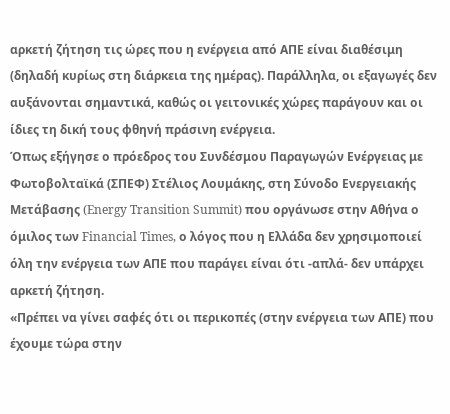αρκετή ζήτηση τις ώρες που η ενέργεια από ΑΠΕ είναι διαθέσιμη (δηλαδή κυρίως στη διάρκεια της ημέρας). Παράλληλα, οι εξαγωγές δεν αυξάνονται σημαντικά, καθώς οι γειτονικές χώρες παράγουν και οι ίδιες τη δική τους φθηνή πράσινη ενέργεια.
Όπως εξήγησε ο πρόεδρος του Συνδέσμου Παραγωγών Ενέργειας με Φωτοβολταϊκά (ΣΠΕΦ) Στέλιος Λουμάκης, στη Σύνοδο Ενεργειακής Μετάβασης (Energy Transition Summit) που οργάνωσε στην Αθήνα ο όμιλος των Financial Times, ο λόγος που η Ελλάδα δεν χρησιμοποιεί όλη την ενέργεια των ΑΠΕ που παράγει είναι ότι -απλά- δεν υπάρχει αρκετή ζήτηση.
«Πρέπει να γίνει σαφές ότι οι περικοπές (στην ενέργεια των ΑΠΕ) που έχουμε τώρα στην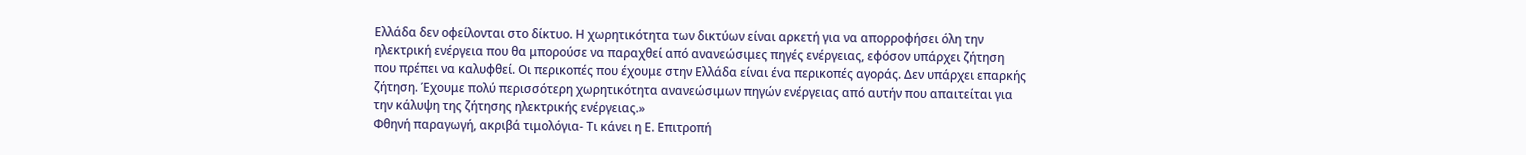Ελλάδα δεν οφείλονται στο δίκτυο. Η χωρητικότητα των δικτύων είναι αρκετή για να απορροφήσει όλη την ηλεκτρική ενέργεια που θα μπορούσε να παραχθεί από ανανεώσιμες πηγές ενέργειας, εφόσον υπάρχει ζήτηση που πρέπει να καλυφθεί. Οι περικοπές που έχουμε στην Ελλάδα είναι ένα περικοπές αγοράς. Δεν υπάρχει επαρκής ζήτηση. Έχουμε πολύ περισσότερη χωρητικότητα ανανεώσιμων πηγών ενέργειας από αυτήν που απαιτείται για την κάλυψη της ζήτησης ηλεκτρικής ενέργειας.»
Φθηνή παραγωγή, ακριβά τιμολόγια- Τι κάνει η Ε. Επιτροπή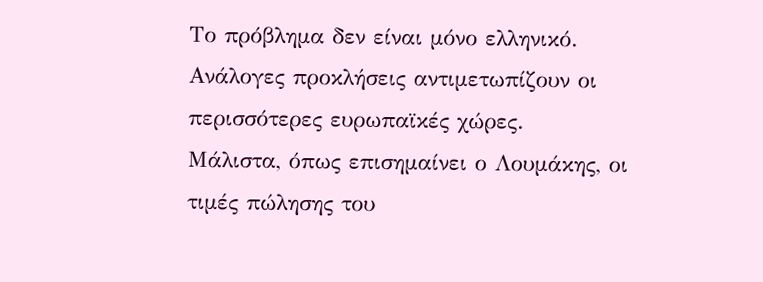Το πρόβλημα δεν είναι μόνο ελληνικό. Ανάλογες προκλήσεις αντιμετωπίζουν οι περισσότερες ευρωπαϊκές χώρες.
Μάλιστα, όπως επισημαίνει ο Λουμάκης, οι τιμές πώλησης του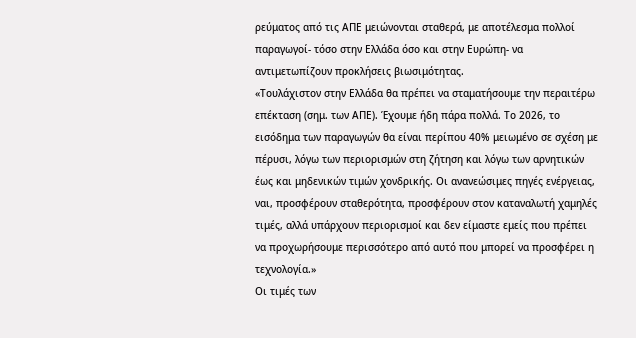ρεύματος από τις ΑΠΕ μειώνονται σταθερά, με αποτέλεσμα πολλοί παραγωγοί- τόσο στην Ελλάδα όσο και στην Ευρώπη- να αντιμετωπίζουν προκλήσεις βιωσιμότητας.
«Τουλάχιστον στην Ελλάδα θα πρέπει να σταματήσουμε την περαιτέρω επέκταση (σημ. των ΑΠΕ). Έχουμε ήδη πάρα πολλά. Το 2026, το εισόδημα των παραγωγών θα είναι περίπου 40% μειωμένο σε σχέση με πέρυσι, λόγω των περιορισμών στη ζήτηση και λόγω των αρνητικών έως και μηδενικών τιμών χονδρικής. Οι ανανεώσιμες πηγές ενέργειας, ναι, προσφέρουν σταθερότητα, προσφέρουν στον καταναλωτή χαμηλές τιμές, αλλά υπάρχουν περιορισμοί και δεν είμαστε εμείς που πρέπει να προχωρήσουμε περισσότερο από αυτό που μπορεί να προσφέρει η τεχνολογία.»
Οι τιμές των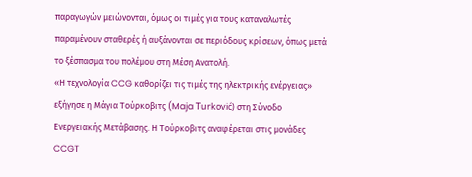παραγωγών μειώνονται, όμως οι τιμές για τους καταναλωτές παραμένουν σταθερές ή αυξάνονται σε περιόδους κρίσεων, όπως μετά το ξέσπασμα του πολέμου στη Μέση Ανατολή.
«Η τεχνολογία CCG καθορίζει τις τιμές της ηλεκτρικής ενέργειας» εξήγησε η Μάγια Τούρκοβιτς (Maja Turković) στη Σύνοδο Ενεργειακής Μετάβασης. Η Τούρκοβιτς αναφέρεται στις μονάδες CCGT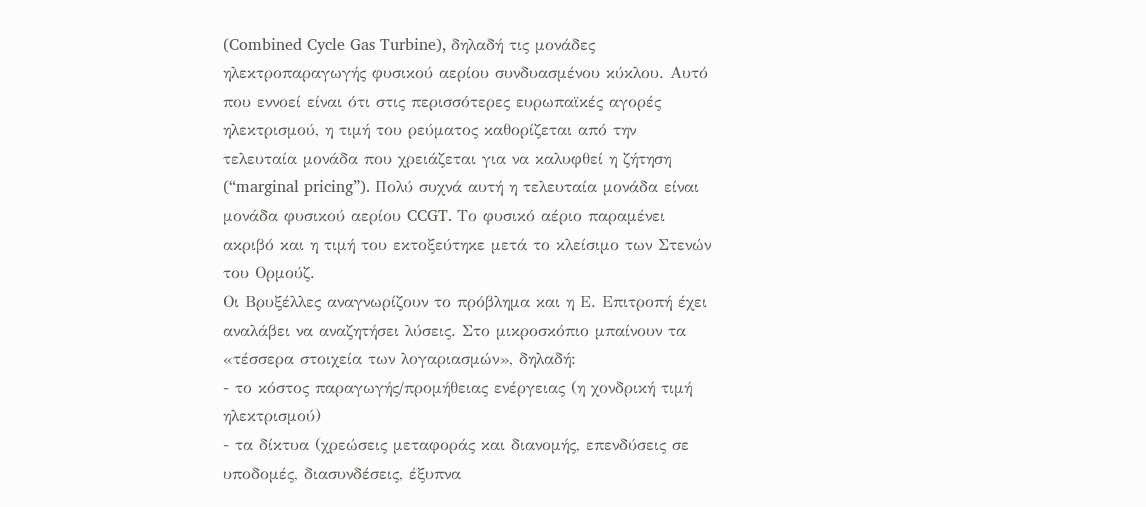(Combined Cycle Gas Turbine), δηλαδή τις μονάδες ηλεκτροπαραγωγής φυσικού αερίου συνδυασμένου κύκλου. Αυτό που εννοεί είναι ότι στις περισσότερες ευρωπαϊκές αγορές ηλεκτρισμού, η τιμή του ρεύματος καθορίζεται από την τελευταία μονάδα που χρειάζεται για να καλυφθεί η ζήτηση (“marginal pricing”). Πολύ συχνά αυτή η τελευταία μονάδα είναι μονάδα φυσικού αερίου CCGT. Το φυσικό αέριο παραμένει ακριβό και η τιμή του εκτοξεύτηκε μετά το κλείσιμο των Στενών του Ορμούζ.
Οι Βρυξέλλες αναγνωρίζουν το πρόβλημα και η Ε. Επιτροπή έχει αναλάβει να αναζητήσει λύσεις. Στο μικροσκόπιο μπαίνουν τα «τέσσερα στοιχεία των λογαριασμών», δηλαδή:
- το κόστος παραγωγής/προμήθειας ενέργειας (η χονδρική τιμή ηλεκτρισμού)
- τα δίκτυα (χρεώσεις μεταφοράς και διανομής, επενδύσεις σε υποδομές, διασυνδέσεις, έξυπνα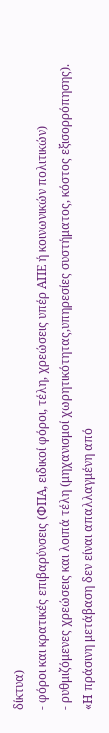δίκτυα)
- φόροι και κρατικές επιβαρύνσεις (ΦΠΑ, ειδικοί φόροι, τέλη, χρεώσεις υπέρ ΑΠΕ ή κοινωνικών πολιτικών)
- ρυθμιζόμενες χρεώσεις και λοιπά τέλη (μηχανισμοί χωρητικότητας,υπηρεσίες συστήματος, κόστος εξισορρόπησης).
«Η πράσινη μετάβαση δεν είναι απαλλαγμένη από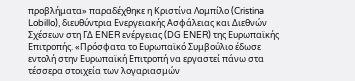προβλήματα» παραδέχθηκε η Κριστίνα Λομπίλο (Cristina Lobillo), διευθύντρια Ενεργειακής Ασφάλειας και Διεθνών Σχέσεων στη ΓΔ ENER ενέργειας (DG ENER) της Ευρωπαϊκής Επιτροπής. «Πρόσφατα το Ευρωπαϊκό Συμβούλιο έδωσε εντολή στην Ευρωπαϊκή Επιτροπή να εργαστεί πάνω στα τέσσερα στοιχεία των λογαριασμών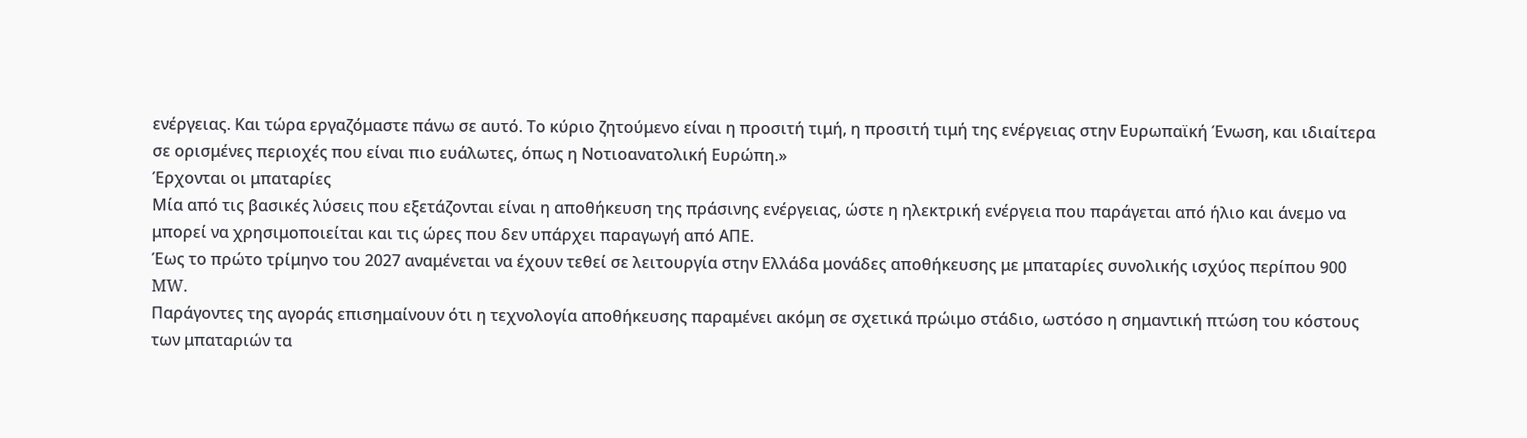ενέργειας. Και τώρα εργαζόμαστε πάνω σε αυτό. Το κύριο ζητούμενο είναι η προσιτή τιμή, η προσιτή τιμή της ενέργειας στην Ευρωπαϊκή Ένωση, και ιδιαίτερα σε ορισμένες περιοχές που είναι πιο ευάλωτες, όπως η Νοτιοανατολική Ευρώπη.»
Έρχονται οι μπαταρίες
Μία από τις βασικές λύσεις που εξετάζονται είναι η αποθήκευση της πράσινης ενέργειας, ώστε η ηλεκτρική ενέργεια που παράγεται από ήλιο και άνεμο να μπορεί να χρησιμοποιείται και τις ώρες που δεν υπάρχει παραγωγή από ΑΠΕ.
Έως το πρώτο τρίμηνο του 2027 αναμένεται να έχουν τεθεί σε λειτουργία στην Ελλάδα μονάδες αποθήκευσης με μπαταρίες συνολικής ισχύος περίπου 900 MW.
Παράγοντες της αγοράς επισημαίνουν ότι η τεχνολογία αποθήκευσης παραμένει ακόμη σε σχετικά πρώιμο στάδιο, ωστόσο η σημαντική πτώση του κόστους των μπαταριών τα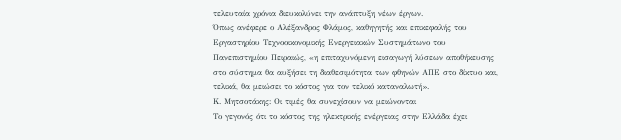τελευταία χρόνια διευκολύνει την ανάπτυξη νέων έργων.
Όπως ανέφερε ο Αλέξανδρος Φλάμος, καθηγητής και επικεφαλής του Εργαστηρίου Τεχνοοικονομικής Ενεργειακών Συστημάτωνο του Πανεπιστημίου Πειραιώς, «η επιταχυνόμενη εισαγωγή λύσεων αποθήκευσης στο σύστημα θα αυξήσει τη διαθεσιμότητα των φθηνών ΑΠΕ στο δίκτυο και, τελικά, θα μειώσει το κόστος για τον τελικό καταναλωτή».
Κ. Μητσοτάκης: Οι τιμές θα συνεχίσουν να μειώνονται
Το γεγονός ότι το κόστος της ηλεκτρικής ενέργειας στην Ελλάδα έχει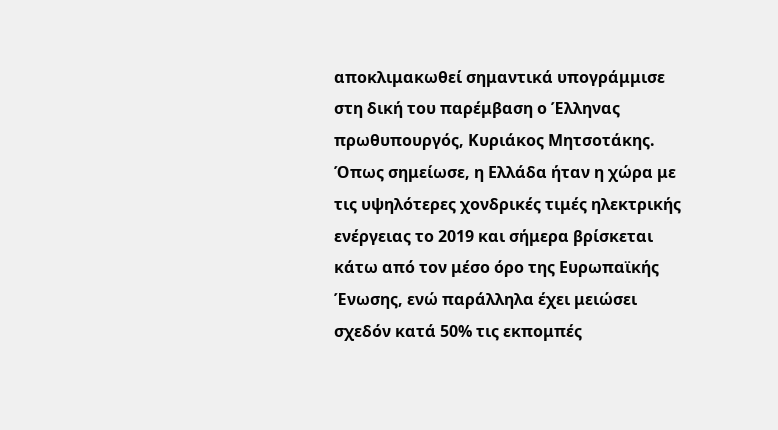αποκλιμακωθεί σημαντικά υπογράμμισε στη δική του παρέμβαση ο Έλληνας πρωθυπουργός, Κυριάκος Μητσοτάκης.
Όπως σημείωσε, η Ελλάδα ήταν η χώρα με τις υψηλότερες χονδρικές τιμές ηλεκτρικής ενέργειας το 2019 και σήμερα βρίσκεται κάτω από τον μέσο όρο της Ευρωπαϊκής Ένωσης, ενώ παράλληλα έχει μειώσει σχεδόν κατά 50% τις εκπομπές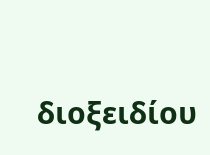διοξειδίου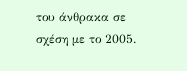του άνθρακα σε σχέση με το 2005.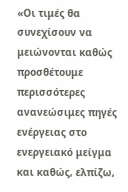«Οι τιμές θα συνεχίσουν να μειώνονται καθώς προσθέτουμε περισσότερες ανανεώσιμες πηγές ενέργειας στο ενεργειακό μείγμα και καθώς, ελπίζω,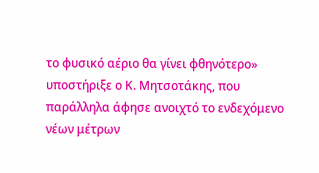το φυσικό αέριο θα γίνει φθηνότερο» υποστήριξε ο Κ. Μητσοτάκης, που παράλληλα άφησε ανοιχτό το ενδεχόμενο νέων μέτρων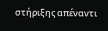στήριξης απέναντι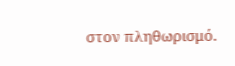στον πληθωρισμό.